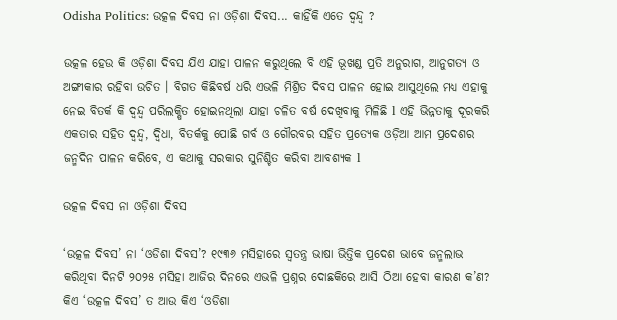Odisha Politics: ଉତ୍କଳ ଦିବସ ନା ଓଡ଼ିଶା ଦିବସ... କାହିଁକି ଏତେ ଦ୍ୱନ୍ଦ୍ୱ ?

ଉତ୍କଳ ହେଉ କି ଓଡ଼ିଶା ଦିବସ ଯିଏ ଯାହା ପାଳନ କରୁଥିଲେ ବି ଏହି ଭୂଖଣ୍ଡ ପ୍ରତି ଅନୁରାଗ, ଆନୁଗତ୍ୟ ଓ ଅଙ୍ଗୀକାର ରହିବା ଉଚିତ । ବିଗତ କିଛିବର୍ଷ ଧରି ଏଭଳି ମିଶ୍ରିତ ଦିବସ ପାଳନ ହୋଇ ଆସୁଥିଲେ ମଧ୍ୟ ଏହାକୁ ନେଇ ବିତର୍କ କି ଦ୍ୱନ୍ଦ୍ୱ ପରିଲକ୍ଷିତ ହୋଇନଥିଲା ଯାହା ଚଳିତ ବର୍ଷ ଦେଖିବାକୁ ମିଳିଛି l ଏହି ଭିନ୍ନତାକୁ ଦୂରକରି ଏକତାର ସହିତ ଦ୍ୱନ୍ଦ୍ୱ, ଦ୍ୱିଧା, ବିତର୍କକୁ ପୋଛି ଗର୍ବ ଓ ଗୌରବର ସହିତ ପ୍ରତ୍ୟେକ ଓଡ଼ିଆ ଆମ ପ୍ରଦେଶର ଜନ୍ମଦିନ ପାଳନ କରିବେ, ଏ କଥାକୁ ସରକାର ସୁନିଶ୍ଚିତ କରିବା ଆବଶ୍ୟକ l

ଉତ୍କଳ ଦିବସ ନା ଓଡ଼ିଶା ଦିବସ

‘ଉତ୍କଳ ଦିବସ’ ନା ‘ଓଡିଶା ଦିବସ’? ୧୯୩୬ ମସିହାରେ ସ୍ୱତନ୍ତ୍ର ଭାଷା ଭିତ୍ତିକ ପ୍ରଦେଶ ଭାବେ ଜନ୍ମଲାଭ କରିଥିବା ଦିନଟି ୨୦୨୫ ମସିହା ଆଜିର ଦିନରେ ଏଭଳି ପ୍ରଶ୍ନର ଦୋଛକିରେ ଆସି ଠିଆ ହେବା କାରଣ କ’ଣ? କିଏ ‘ଉତ୍କଳ ଦିବସ’ ତ ଆଉ କିଏ ‘ଓଡିଶା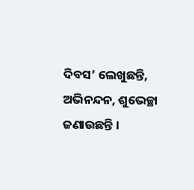ଦିବସ’ ଲେଖୁଛନ୍ତି, ଅଭିନନ୍ଦନ, ଶୁଭେଚ୍ଛା ଜଣାଉଛନ୍ତି ।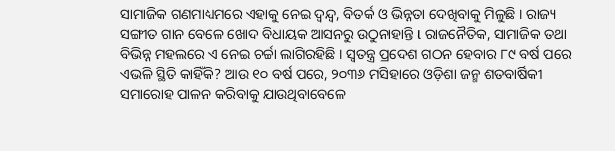ସାମାଜିକ ଗଣମାଧ୍ୟମରେ ଏହାକୁ ନେଇ ଦ୍ୱନ୍ଦ୍ୱ, ବିତର୍କ ଓ ଭିନ୍ନତା ଦେଖିବାକୁ ମିଳୁଛି । ରାଜ୍ୟ ସଙ୍ଗୀତ ଗାନ ବେଳେ ଖୋଦ ବିଧାୟକ ଆସନରୁ ଉଠୁନାହାନ୍ତି l ରାଜନୈତିକ, ସାମାଜିକ ତଥା ବିଭିନ୍ନ ମହଲରେ ଏ ନେଇ ଚର୍ଚ୍ଚା ଲାଗିରହିଛି । ସ୍ୱତନ୍ତ୍ର ପ୍ରଦେଶ ଗଠନ ହେବାର ୮୯ ବର୍ଷ ପରେ ଏଭଳି ସ୍ଥିତି କାହିଁକି? ଆଉ ୧୦ ବର୍ଷ ପରେ, ୨୦୩୬ ମସିହାରେ ଓଡ଼ିଶା ଜନ୍ମ ଶତବାର୍ଷିକୀ ସମାରୋହ ପାଳନ କରିବାକୁ ଯାଉଥିବାବେଳେ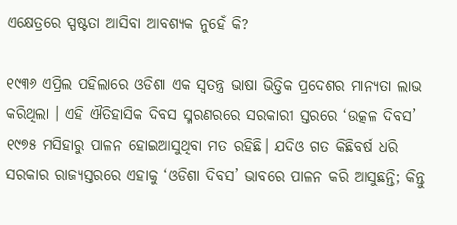ଏକ୍ଷେତ୍ରରେ ସ୍ପଷ୍ଟତା ଆସିବା ଆବଶ୍ୟକ ନୁହେଁ କି?

୧୯୩୬ ଏପ୍ରିଲ ପହିଲାରେ ଓଡିଶା ଏକ ସ୍ୱତନ୍ତ୍ର ଭାଷା ଭିତ୍ତିକ ପ୍ରଦେଶର ମାନ୍ୟତା ଲାଭ କରିଥିଲା । ଏହି ଐତିହାସିକ ଦିବସ ସ୍ମରଣରରେ ସରକାରୀ ସ୍ତରରେ ‘ଉତ୍କଳ ଦିବସ’ ୧୯୭୫ ମସିହାରୁ ପାଳନ ହୋଇଆସୁଥିବା ମତ ରହିଛି। ଯଦିଓ ଗତ କିଛିବର୍ଷ ଧରି ସରକାର ରାଜ୍ୟସ୍ତରରେ ଏହାକୁ ‘ଓଡିଶା ଦିବସ’ ଭାବରେ ପାଳନ କରି ଆସୁଛନ୍ତି; କିନ୍ତୁ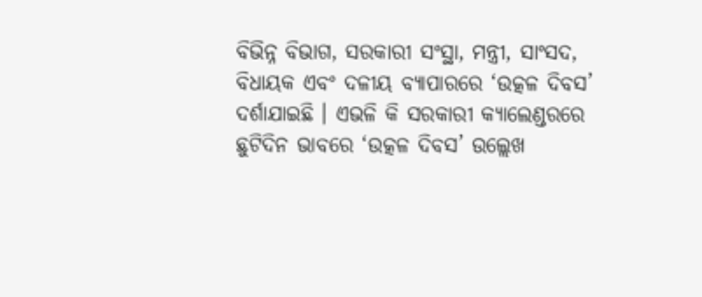ବିଭିନ୍ନ ବିଭାଗ, ସରକାରୀ ସଂସ୍ଥା, ମନ୍ତ୍ରୀ, ସାଂସଦ, ବିଧାୟକ ଏବଂ ଦଳୀୟ ବ୍ୟାପାରରେ ‘ଉତ୍କଳ ଦିବସ’ ଦର୍ଶାଯାଇଛି । ଏଭଳି କି ସରକାରୀ କ୍ୟାଲେଣ୍ଡରରେ ଛୁଟିଦିନ ଭାବରେ ‘ଉତ୍କଳ ଦିବସ’ ଉଲ୍ଲେଖ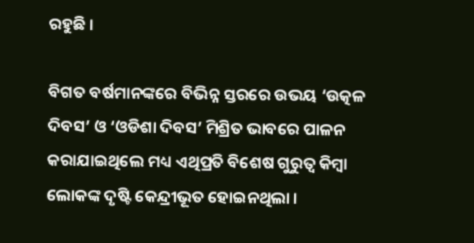ରହୁଛି ।

ବିଗତ ବର୍ଷମାନଙ୍କରେ ବିଭିନ୍ନ ସ୍ତରରେ ଉଭୟ ‘ଉତ୍କଳ ଦିବସ’ ଓ ‘ଓଡିଶା ଦିବସ’ ମିଶ୍ରିତ ଭାବରେ ପାଳନ କରାଯାଇଥିଲେ ମଧ୍ୟ ଏଥିପ୍ରତି ବିଶେଷ ଗୁରୁତ୍ୱ କିମ୍ବା ଲୋକଙ୍କ ଦୃଷ୍ଟି କେନ୍ଦ୍ରୀଭୂତ ହୋଇନଥିଲା ।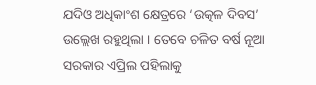ଯଦିଓ ଅଧିକାଂଶ କ୍ଷେତ୍ରରେ ‘ଉତ୍କଳ ଦିବସ’ ଉଲ୍ଲେଖ ରହୁଥିଲା । ତେବେ ଚଳିତ ବର୍ଷ ନୂଆ ସରକାର ଏପ୍ରିଲ ପହିଲାକୁ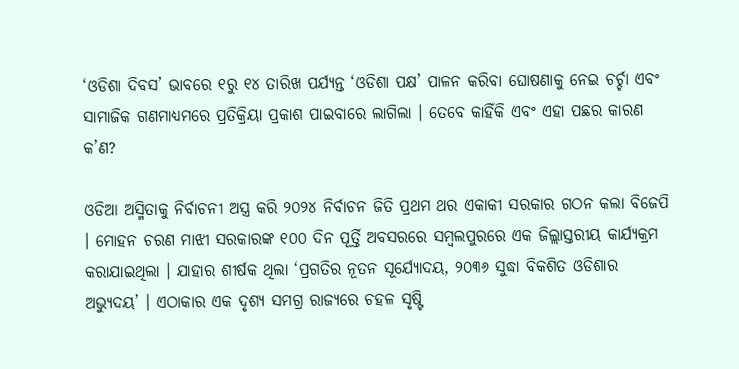‘ଓଡିଶା ଦିବସ’ ଭାବରେ ୧ରୁ ୧୪ ତାରିଖ ପର୍ଯ୍ୟନ୍ତ ‘ଓଡିଶା ପକ୍ଷ’ ପାଳନ କରିବା ଘୋଷଣାକୁ ନେଇ ଚର୍ଚ୍ଚା ଏବଂ ସାମାଜିକ ଗଣମାଧ୍ୟମରେ ପ୍ରତିକ୍ରିୟା ପ୍ରକାଶ ପାଇବାରେ ଲାଗିଲା । ତେବେ କାହିଁକି ଏବଂ ଏହା ପଛର କାରଣ କ’ଣ?

ଓଡିଆ ଅସ୍ମିତାକୁ ନିର୍ବାଚନୀ ଅସ୍ତ୍ର କରି ୨୦୨୪ ନିର୍ବାଚନ ଜିତି ପ୍ରଥମ ଥର ଏକାକୀ ସରକାର ଗଠନ କଲା ବିଜେପି । ମୋହନ ଚରଣ ମାଝୀ ସରକାରଙ୍କ ୧୦୦ ଦିନ ପୂର୍ତ୍ତି ଅବସରରେ ସମ୍ବଲପୁରରେ ଏକ ଜିଲ୍ଲାସ୍ତରୀୟ କାର୍ଯ୍ୟକ୍ରମ କରାଯାଇଥିଲା । ଯାହାର ଶୀର୍ଷକ ଥିଲା ‘ପ୍ରଗତିର ନୂତନ ସୂର୍ଯ୍ୟୋଦୟ, ୨୦୩୬ ସୁଦ୍ଧା ବିକଶିତ ଓଡିଶାର ଅଭ୍ୟୁଦୟ’ । ଏଠାକାର ଏକ ଦୃଶ୍ୟ ସମଗ୍ର ରାଜ୍ୟରେ ଚହଳ ସୃଷ୍ଟି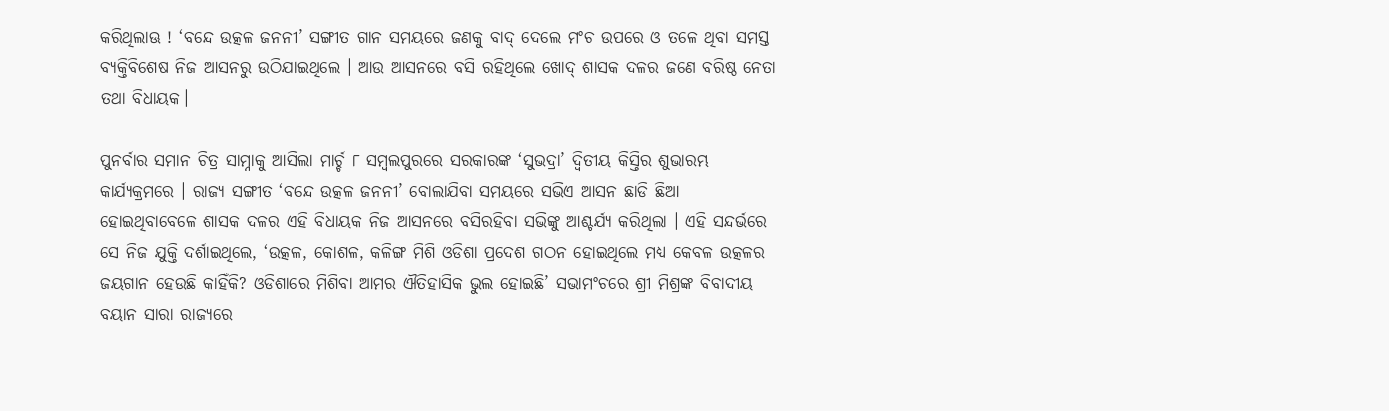କରିଥିଲାଊ ! ‘ବନ୍ଦେ ଉତ୍କଳ ଜନନୀ’ ସଙ୍ଗୀତ ଗାନ ସମୟରେ ଜଣକୁ ବାଦ୍ ଦେଲେ ମଂଚ ଉପରେ ଓ ତଳେ ଥିବା ସମସ୍ତ ବ୍ୟକ୍ତିବିଶେଷ ନିଜ ଆସନରୁ ଉଠିଯାଇଥିଲେ । ଆଉ ଆସନରେ ବସି ରହିଥିଲେ ଖୋଦ୍ ଶାସକ ଦଳର ଜଣେ ବରିଷ୍ଠ ନେତା ତଥା ବିଧାୟକ।

ପୁନର୍ବାର ସମାନ ଚିତ୍ର ସାମ୍ନାକୁ ଆସିଲା ମାର୍ଚ୍ଚ ୮ ସମ୍ବଲପୁରରେ ସରକାରଙ୍କ ‘ସୁଭଦ୍ରା’ ଦ୍ୱିତୀୟ କିସ୍ତିର ଶୁଭାରମ୍ଭ କାର୍ଯ୍ୟକ୍ରମରେ । ରାଜ୍ୟ ସଙ୍ଗୀତ ‘ବନ୍ଦେ ଉତ୍କଳ ଜନନୀ’ ବୋଲାଯିବା ସମୟରେ ସଭିଏ ଆସନ ଛାଡି ଛିଆ ହୋଇଥିବାବେଳେ ଶାସକ ଦଳର ଏହି ବିଧାୟକ ନିଜ ଆସନରେ ବସିରହିବା ସଭିଙ୍କୁ ଆଶ୍ଚର୍ଯ୍ୟ କରିଥିଲା । ଏହି ସନ୍ଦର୍ଭରେ ସେ ନିଜ ଯୁକ୍ତି ଦର୍ଶାଇଥିଲେ, ‘ଉତ୍କଳ, କୋଶଳ, କଳିଙ୍ଗ ମିଶି ଓଡିଶା ପ୍ରଦେଶ ଗଠନ ହୋଇଥିଲେ ମଧ୍ୟ କେବଳ ଉତ୍କଳର ଜୟଗାନ ହେଉଛି କାହିଁକି? ଓଡିଶାରେ ମିଶିବା ଆମର ଐତିହାସିକ ଭୁଲ ହୋଇଛି’ ସଭାମଂଚରେ ଶ୍ରୀ ମିଶ୍ରଙ୍କ ବିବାଦୀୟ ବୟାନ ସାରା ରାଜ୍ୟରେ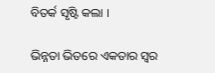ବିତର୍କ ସୃଷ୍ଟି କଲା ।

ଭିନ୍ନତା ଭିତରେ ଏକତାର ସ୍ୱର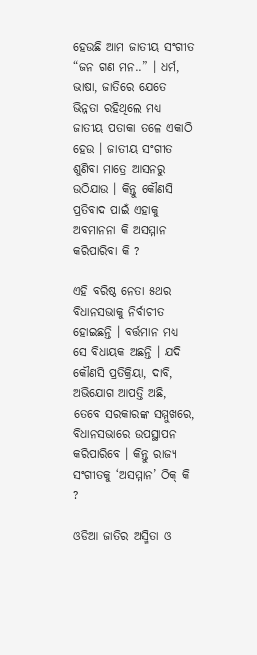ହେଉଛି ଆମ ଜାତୀୟ ସଂଗୀତ “ଜନ ଗଣ ମନ..” । ଧର୍ମ, ଭାଷା, ଜାତିରେ ଯେତେ ଭିନ୍ନତା ରହିଥିଲେ ମଧ୍ୟ ଜାତୀୟ ପତାକା ତଳେ ଏକାଠି ହେଉ । ଜାତୀୟ ସଂଗୀତ ଶୁଣିବା ମାତ୍ରେ ଆସନରୁ ଉଠିଯାଉ । କିନ୍ତୁ କୌଣସି ପ୍ରତିବାଦ ପାଇଁ ଏହାକୁ ଅବମାନନା କି ଅସମ୍ମାନ କରିପାରିବା କି ?

ଏହି ବରିଷ୍ଠ ନେତା ୫ଥର ବିଧାନସଭାକୁ ନିର୍ବାଚୀତ ହୋଇଛନ୍ତି । ବର୍ତ୍ତମାନ ମଧ୍ୟ ସେ ବିଧାୟକ ଅଛନ୍ତି । ଯଦି କୌଣସି ପ୍ରତିକ୍ରିୟା, ଦାବି, ଅଭିଯୋଗ ଆପତ୍ତି ଅଛି, ତେବେ ସରକାରଙ୍କ ସମ୍ମୁଖରେ, ବିଧାନସଭାରେ ଉପସ୍ଥାପନ କରିପାରିବେ । କିନ୍ତୁ ରାଜ୍ୟ ସଂଗୀତକୁ ‘ଅସମ୍ମାନ’ ଠିକ୍ କି ?

ଓଡିଆ ଜାତିର ଅସ୍ମିତା ଓ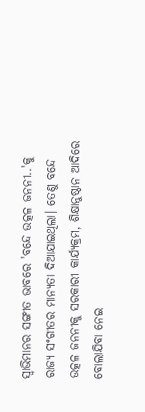ସ୍ୱାଭିମାନର ସଙ୍ଗୀତ ଭାବରେ 'ବନ୍ଦେ ଉତ୍କଳ ଜନନୀ..'କୁ ରାଜ୍ୟ ସଂଗୀତର ମାନ୍ୟତା ଦିଆଯାଇଥିଲା। ତେଣୁ ବନ୍ଦେ ଉତ୍କଳ ଜନନୀକୁ ସରକାରୀ କାର୍ଯ୍ୟକ୍ରମ, ଶିକ୍ଷାନୁଷ୍ଠାନ ଆଦିରେ ବୋଲାଯିବା ନେଇ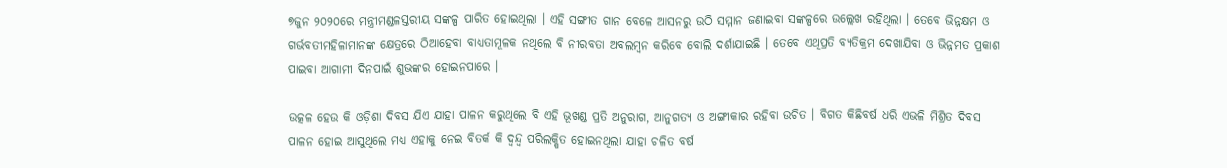୭ଜୁନ ୨୦୨୦ରେ ମନ୍ତ୍ରୀମଣ୍ଡଳସ୍ତରୀୟ ସଙ୍କଳ୍ପ ପାରିତ ହୋଇଥିଲା । ଏହି ସଙ୍ଗୀତ ଗାନ ବେଳେ ଆସନରୁ ଉଠି ସମ୍ମାନ ଜଣାଇବା ସଙ୍କଳ୍ପରେ ଉଲ୍ଲେଖ ରହିଥିଲା । ତେବେ ଭିନ୍ନକ୍ଷମ ଓ ଗର୍ଭବତୀମହିଳାମାନଙ୍କ କ୍ଷେତ୍ରରେ ଠିଆହେବା ବାଧ୍ୟତାମୂଳକ ନଥିଲେ ବି ନୀରବତା ଅବଲମ୍ବନ କରିବେ ବୋଲି ଦର୍ଶାଯାଇଛି । ତେବେ ଏଥିପ୍ରତି ବ୍ୟତିକ୍ରମ ଦେଖାଯିବା ଓ ଭିନ୍ନମତ ପ୍ରକାଶ ପାଇବା ଆଗାମୀ ଦିନପାଇଁ ଶୁଭଙ୍କର ହୋଇନପାରେ ।

ଉତ୍କଳ ହେଉ କି ଓଡ଼ିଶା ଦିବସ ଯିଏ ଯାହା ପାଳନ କରୁଥିଲେ ବି ଏହି ଭୂଖଣ୍ଡ ପ୍ରତି ଅନୁରାଗ, ଆନୁଗତ୍ୟ ଓ ଅଙ୍ଗୀକାର ରହିବା ଉଚିତ । ବିଗତ କିଛିବର୍ଷ ଧରି ଏଭଳି ମିଶ୍ରିତ ଦିବସ ପାଳନ ହୋଇ ଆସୁଥିଲେ ମଧ୍ୟ ଏହାକୁ ନେଇ ବିତର୍କ କି ଦ୍ୱନ୍ଦ୍ୱ ପରିଲକ୍ଷିତ ହୋଇନଥିଲା ଯାହା ଚଳିତ ବର୍ଷ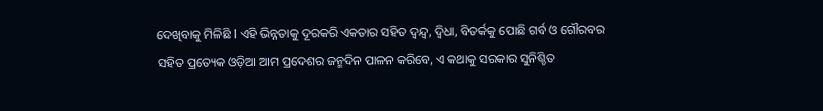ଦେଖିବାକୁ ମିଳିଛି l ଏହି ଭିନ୍ନତାକୁ ଦୂରକରି ଏକତାର ସହିତ ଦ୍ୱନ୍ଦ୍ୱ, ଦ୍ୱିଧା, ବିତର୍କକୁ ପୋଛି ଗର୍ବ ଓ ଗୌରବର ସହିତ ପ୍ରତ୍ୟେକ ଓଡ଼ିଆ ଆମ ପ୍ରଦେଶର ଜନ୍ମଦିନ ପାଳନ କରିବେ, ଏ କଥାକୁ ସରକାର ସୁନିଶ୍ଚିତ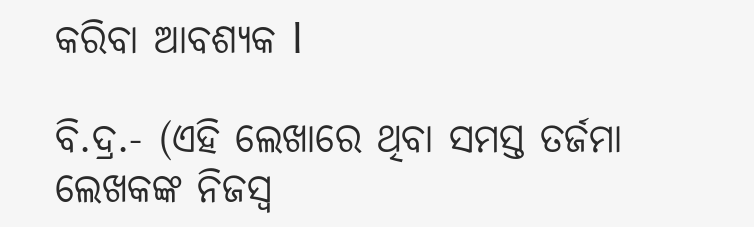କରିବା ଆବଶ୍ୟକ l

ବି.ଦ୍ର.- (ଏହି ଲେଖାରେ ଥିବା ସମସ୍ତ ତର୍ଜମା ଲେଖକଙ୍କ ନିଜସ୍ୱ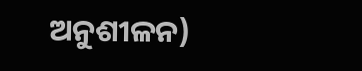ଅନୁଶୀଳନ)